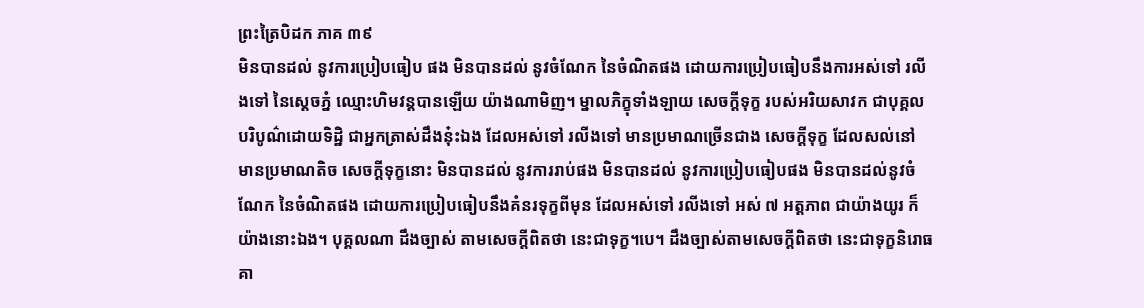ព្រះត្រៃបិដក ភាគ ៣៩
មិនបានដល់ នូវការប្រៀបធៀប ផង មិនបានដល់ នូវចំណែក នៃចំណិតផង ដោយការប្រៀបធៀបនឹងការអស់ទៅ រលីងទៅ នៃស្ដេចភ្នំ ឈ្មោះហិមវន្ដបានឡើយ យ៉ាងណាមិញ។ ម្នាលភិក្ខុទាំងឡាយ សេចក្ដីទុក្ខ របស់អរិយសាវក ជាបុគ្គលបរិបូណ៌ដោយទិដ្ឋិ ជាអ្នកត្រាស់ដឹងនុ៎ះឯង ដែលអស់ទៅ រលីងទៅ មានប្រមាណច្រើនជាង សេចក្ដីទុក្ខ ដែលសល់នៅ មានប្រមាណតិច សេចក្ដីទុក្ខនោះ មិនបានដល់ នូវការរាប់ផង មិនបានដល់ នូវការប្រៀបធៀបផង មិនបានដល់នូវចំណែក នៃចំណិតផង ដោយការប្រៀបធៀបនឹងគំនរទុក្ខពីមុន ដែលអស់ទៅ រលីងទៅ អស់ ៧ អត្តភាព ជាយ៉ាងយូរ ក៏យ៉ាងនោះឯង។ បុគ្គលណា ដឹងច្បាស់ តាមសេចក្ដីពិតថា នេះជាទុក្ខ។បេ។ ដឹងច្បាស់តាមសេចក្ដីពិតថា នេះជាទុក្ខនិរោធគា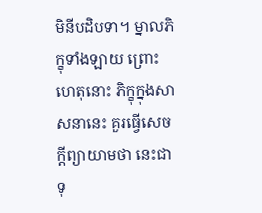មិនីបដិបទា។ ម្នាលភិក្ខុទាំងឡាយ ព្រោះហេតុនោះ ភិក្ខុក្នុងសាសនានេះ គួរធ្វើសេចក្ដីព្យាយាមថា នេះជាទុ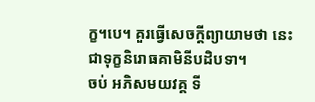ក្ខ។បេ។ គួរធ្វើសេចក្ដីព្យាយាមថា នេះជាទុក្ខនិរោធគាមិនីបដិបទា។
ចប់ អភិសមយវគ្គ ទី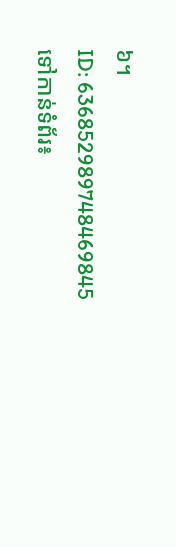៦។
ID: 636852989748469845
ទៅកាន់ទំព័រ៖